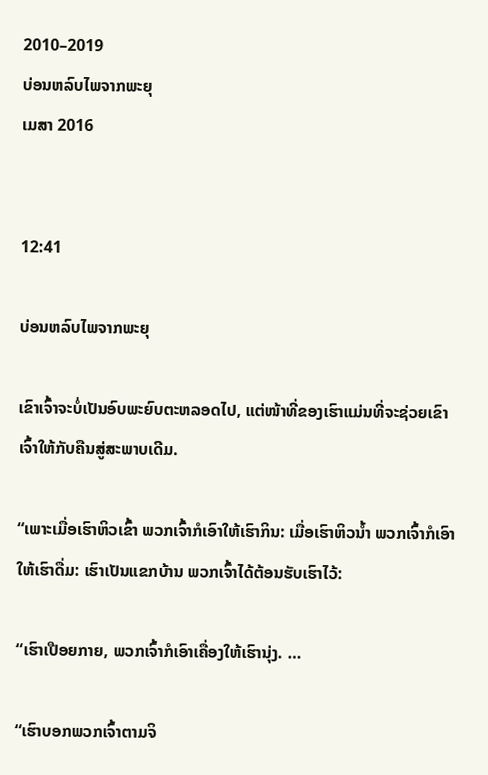2010–2019
ບ່ອນຫລົບໄພຈາກພະຍຸ
ເມສາ 2016


12:41

ບ່ອນຫລົບໄພຈາກພະຍຸ

ເຂົາເຈົ້າຈະບໍ່ເປັນອົບພະຍົບຕະຫລອດໄປ, ແຕ່ໜ້າທີ່ຂອງເຮົາແມ່ນທີ່ຈະຊ່ວຍເຂົາເຈົ້າໃຫ້ກັບຄືນສູ່ສະພາບເດີມ.

“ເພາະເມື່ອເຮົາຫິວເຂົ້າ ພວກເຈົ້າກໍເອົາໃຫ້ເຮົາກິນ: ເມື່ອເຮົາຫິວນ້ຳ ພວກເຈົ້າກໍເອົາໃຫ້ເຮົາດື່ມ: ເຮົາເປັນແຂກບ້ານ ພວກເຈົ້າໄດ້ຕ້ອນຮັບເຮົາໄວ້:

“ເຮົາເປືອຍກາຍ, ພວກເຈົ້າກໍເອົາເຄື່ອງໃຫ້ເຮົານຸ່ງ. …

“ເຮົາບອກພວກເຈົ້າຕາມຈິ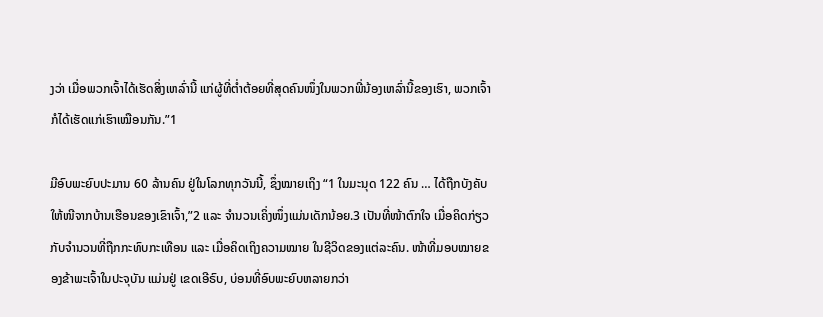ງວ່າ ເມື່ອພວກເຈົ້າໄດ້ເຮັດສິ່ງເຫລົ່ານີ້ ແກ່ຜູ້ທີ່ຕ່ຳຕ້ອຍທີ່ສຸດຄົນໜຶ່ງໃນພວກພີ່ນ້ອງເຫລົ່ານີ້ຂອງເຮົາ, ພວກເຈົ້າກໍໄດ້ເຮັດແກ່ເຮົາເໝືອນກັນ.”1

ມີອົບພະຍົບປະມານ 60 ລ້ານຄົນ ຢູ່ໃນໂລກທຸກວັນນີ້, ຊຶ່ງໝາຍເຖິງ “1 ໃນມະນຸດ 122 ຄົນ … ໄດ້ຖືກບັງຄັບໃຫ້ໜີຈາກບ້ານເຮືອນຂອງເຂົາເຈົ້າ,”2 ແລະ ຈຳນວນເຄິ່ງໜຶ່ງແມ່ນເດັກນ້ອຍ.3 ເປັນທີ່ໜ້າຕົກໃຈ ເມື່ອຄິດກ່ຽວກັບຈຳນວນທີ່ຖືກກະທົບກະເທືອນ ແລະ ເມື່ອຄິດເຖິງຄວາມໝາຍ ໃນຊີວິດຂອງແຕ່ລະຄົນ. ໜ້າທີ່ມອບໝາຍຂອງຂ້າພະເຈົ້າໃນປະຈຸບັນ ແມ່ນຢູ່ ເຂດເອີຣົບ, ບ່ອນທີ່ອົບພະຍົບຫລາຍກວ່າ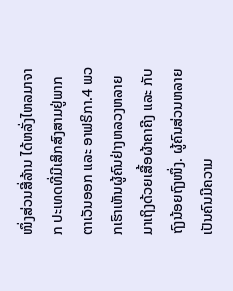ໜຶ່ງສ່ວນສີ່ລ້ານ ໄດ້ຫລັ່ງໄຫລມາຈາກ ປະເທດທີ່ມີເສິກສົງສາມຢູ່ພາກຕາເວັນອອກ ແລະ ອາຟຣິກາ.4 ພວກເຮົາເຫັນຜູ້ຄົນຢ່າງຫລວງຫລາຍມາເຖິງດ້ວຍເສື້ອຜ້າຄາຄີງ ແລະ ກັບຖົງນ້ອຍຖົງໜຶ່ງ. ຜູ້ຄົນສ່ວນຫລາຍເປັນຄົນມີຄວາມ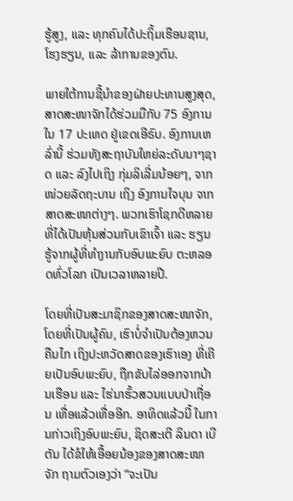ຮູ້ສູງ, ແລະ ທຸກຄົນໄດ້ປະຖິ້ມເຮືອນຊານ, ໂຮງຮຽນ, ແລະ ລ້າການຂອງຕົນ.

ພາຍໃຕ້ການຊີ້ນຳຂອງຝ່າຍປະທານສູງສຸດ, ສາດສະໜາຈັກໄດ້ຮ່ວມມືກັບ 75 ອົງການ ໃນ 17 ປະເທດ ຢູ່ເຂດເອີຣົບ. ອົງການເຫລົ່ານີ້ ຮ່ວມທັງສະຖາບັນໃຫຍ່ລະດັບນາໆຊາດ ແລະ ລົງໄປເຖິງ ກຸ່ມລິເລີ່ມນ້ອຍໆ, ຈາກໜ່ວຍລັດຖະບານ ເຖິງ ອົງການໃຈບຸນ ຈາກສາດສະໜາຕ່າງໆ. ພວກເຮົາໂຊກດີຫລາຍ ທີ່ໄດ້ເປັນຫຸ້ນສ່ວນກັບເຂົາເຈົ້າ ແລະ ຮຽນຮູ້ຈາກຜູ້ທີ່ທຳງານກັບອົບພະຍົບ ຕະຫລອດທົ່ວໂລກ ເປັນເວລາຫລາຍປີ.

ໂດຍທີ່ເປັນສະມາຊິກຂອງສາດສະໜາຈັກ, ໂດຍທີ່ເປັນຜູ້ຄົນ, ເຮົາບໍ່ຈຳເປັນຕ້ອງຫວນຄືນໄກ ເຖິງປະຫວັດສາດຂອງເຮົາເອງ ທີ່ເຄີຍເປັນອົບພະຍົບ, ຖືກຂັບໄລ່ອອກຈາກບ້ານເຮືອນ ແລະ ໄຮ່ນາຮົ້ວສວນແບບປ່າເຖື່ອນ ເທື່ອແລ້ວເທື່ອອີກ. ອາທິດແລ້ວນີ້ ໃນການກ່າວເຖິງອົບພະຍົບ, ຊິດສະເຕີ ລິນດາ ເບີຕັນ ໄດ້ຂໍໃຫ້ເອື້ອຍນ້ອງຂອງສາດສະໜາຈັກ ຖາມຕົວເອງວ່າ “ຈະເປັນ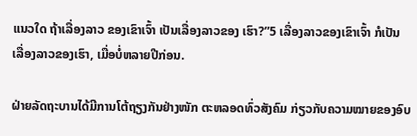ແນວໃດ ຖ້າເລື່ອງລາວ ຂອງເຂົາເຈົ້າ ເປັນເລື່ອງລາວຂອງ ເຮົາ?”5 ເລື່ອງລາວຂອງເຂົາເຈົ້າ ກໍເປັນ ເລື່ອງລາວຂອງເຮົາ, ເມື່ອບໍ່ຫລາຍປີກ່ອນ.

ຝ່າຍລັດຖະບານໄດ້ມີການໂຕ້ຖຽງກັນຢ່າງໜັກ ຕະຫລອດທົ່ວສັງຄົມ ກ່ຽວກັບຄວາມໝາຍຂອງອົບ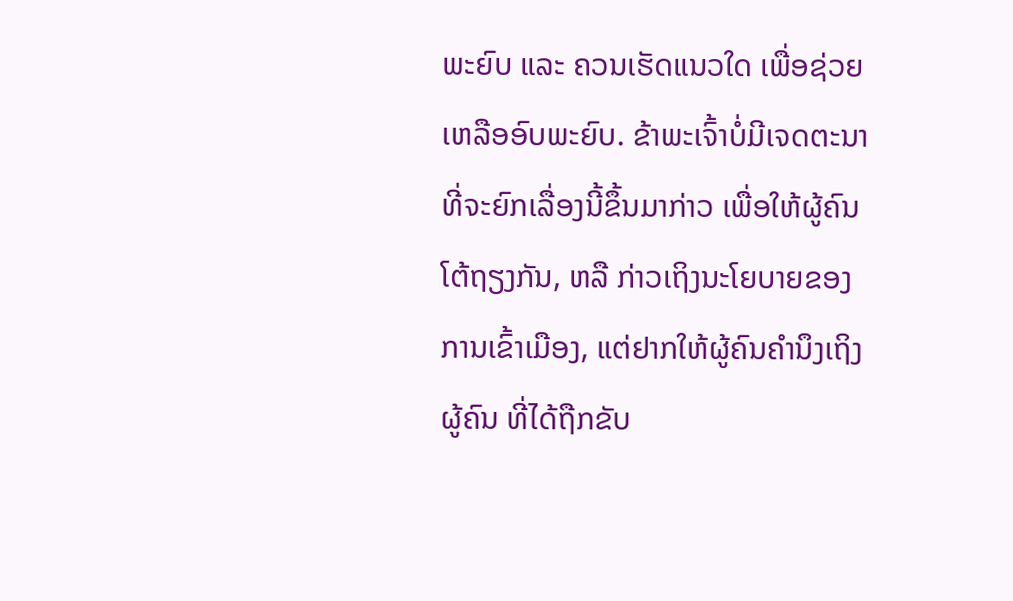ພະຍົບ ແລະ ຄວນເຮັດແນວໃດ ເພື່ອຊ່ວຍເຫລືອອົບພະຍົບ. ຂ້າພະເຈົ້າບໍ່ມີເຈດຕະນາທີ່ຈະຍົກເລື່ອງນີ້ຂຶ້ນມາກ່າວ ເພື່ອໃຫ້ຜູ້ຄົນໂຕ້ຖຽງກັນ, ຫລື ກ່າວເຖິງນະໂຍບາຍຂອງການເຂົ້າເມືອງ, ແຕ່ຢາກໃຫ້ຜູ້ຄົນຄຳນຶງເຖິງ ຜູ້ຄົນ ທີ່ໄດ້ຖືກຂັບ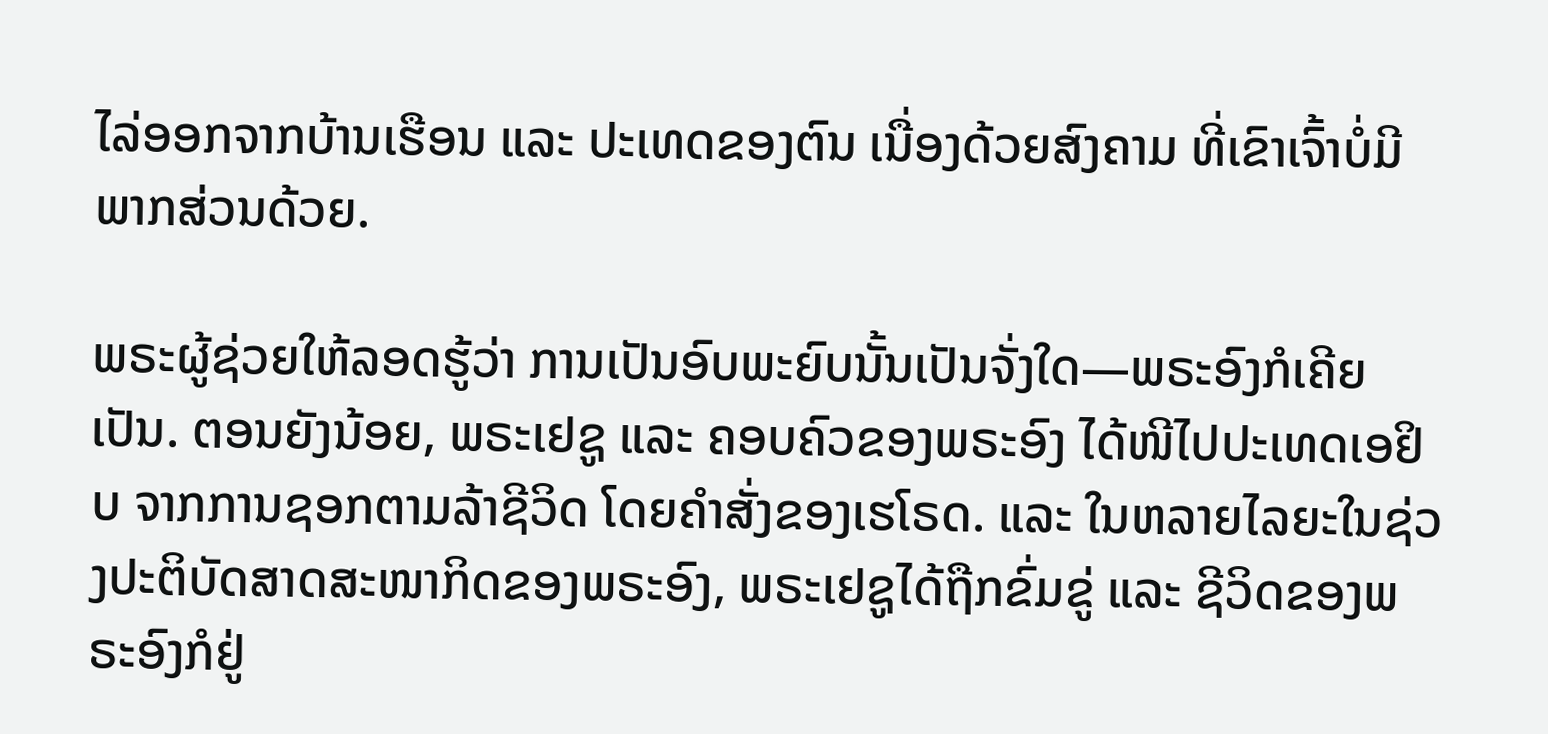ໄລ່ອອກຈາກບ້ານເຮືອນ ແລະ ປະເທດຂອງຕົນ ເນື່ອງດ້ວຍສົງຄາມ ທີ່ເຂົາເຈົ້າບໍ່ມີພາກສ່ວນດ້ວຍ.

ພຣະຜູ້ຊ່ວຍໃຫ້ລອດຮູ້ວ່າ ການເປັນອົບພະຍົບນັ້ນເປັນຈັ່ງໃດ—ພຣະອົງກໍເຄີຍເປັນ. ຕອນຍັງນ້ອຍ, ພຣະເຢຊູ ແລະ ຄອບຄົວຂອງພຣະອົງ ໄດ້ໜີໄປປະເທດເອຢິບ ຈາກການຊອກຕາມລ້າຊີວິດ ໂດຍຄຳສັ່ງຂອງເຮໂຣດ. ແລະ ໃນຫລາຍໄລຍະໃນຊ່ວງປະຕິບັດສາດສະໜາກິດຂອງພຣະອົງ, ພຣະເຢຊູໄດ້ຖືກຂົ່ມຂູ່ ແລະ ຊີວິດຂອງພຣະອົງກໍຢູ່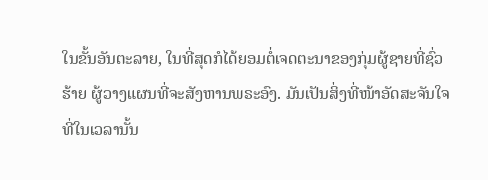ໃນຂັ້ນອັນຕະລາຍ, ໃນທີ່ສຸດກໍໄດ້ຍອມຕໍ່ເຈດຕະນາຂອງກຸ່ມຜູ້ຊາຍທີ່ຊົ່ວຮ້າຍ ຜູ້ວາງແຜນທີ່ຈະສັງຫານພຣະອົງ. ມັນເປັນສິ່ງທີ່ໜ້າອັດສະຈັນໃຈ ທີ່ໃນເວລານັ້ນ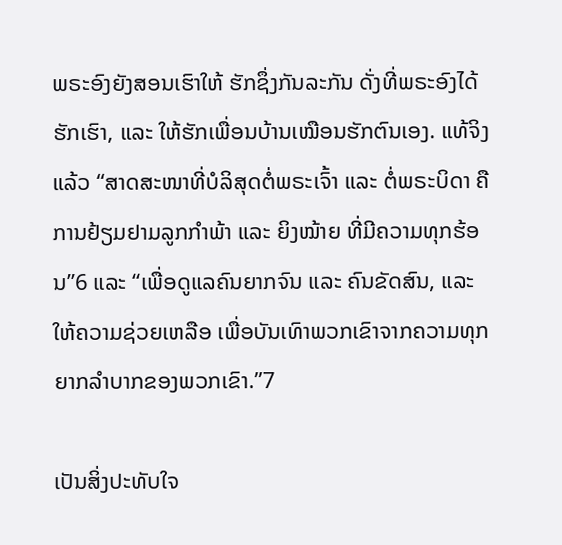ພຣະອົງຍັງສອນເຮົາໃຫ້ ຮັກຊຶ່ງກັນລະກັນ ດັ່ງທີ່ພຣະອົງໄດ້ຮັກເຮົາ, ແລະ ໃຫ້ຮັກເພື່ອນບ້ານເໝືອນຮັກຕົນເອງ. ແທ້ຈິງແລ້ວ “ສາດສະໜາທີ່ບໍລິສຸດຕໍ່ພຣະເຈົ້າ ແລະ ຕໍ່ພຣະບິດາ ຄືການຢ້ຽມຢາມລູກກຳພ້າ ແລະ ຍິງໝ້າຍ ທີ່ມີຄວາມທຸກຮ້ອນ”6 ແລະ “ເພື່ອດູແລຄົນຍາກຈົນ ແລະ ຄົນຂັດສົນ, ແລະ ໃຫ້ຄວາມຊ່ວຍເຫລືອ ເພື່ອບັນເທົາພວກເຂົາຈາກຄວາມທຸກຍາກລຳບາກຂອງພວກເຂົາ.”7

ເປັນສິ່ງປະທັບໃຈ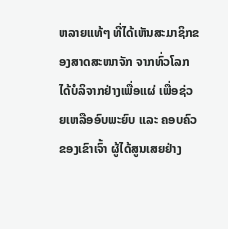ຫລາຍແທ້ໆ ທີ່ໄດ້ເຫັນສະມາຊິກຂອງສາດສະໜາຈັກ ຈາກທົ່ວໂລກ ໄດ້ບໍລິຈາກຢ່າງເພື່ອແຜ່ ເພື່ອຊ່ວຍເຫລືອອົບພະຍົບ ແລະ ຄອບຄົວຂອງເຂົາເຈົ້າ ຜູ້ໄດ້ສູນເສຍຢ່າງ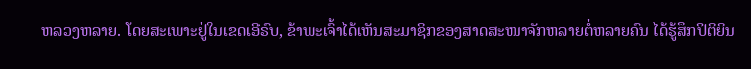ຫລວງຫລາຍ. ໂດຍສະເພາະຢູ່ໃນເຂດເອີຣົບ, ຂ້າພະເຈົ້າໄດ້ເຫັນສະມາຊິກຂອງສາດສະໜາຈັກຫລາຍຕໍ່ຫລາຍຄົນ ໄດ້ຮູ້ສຶກປິຕິຍິນ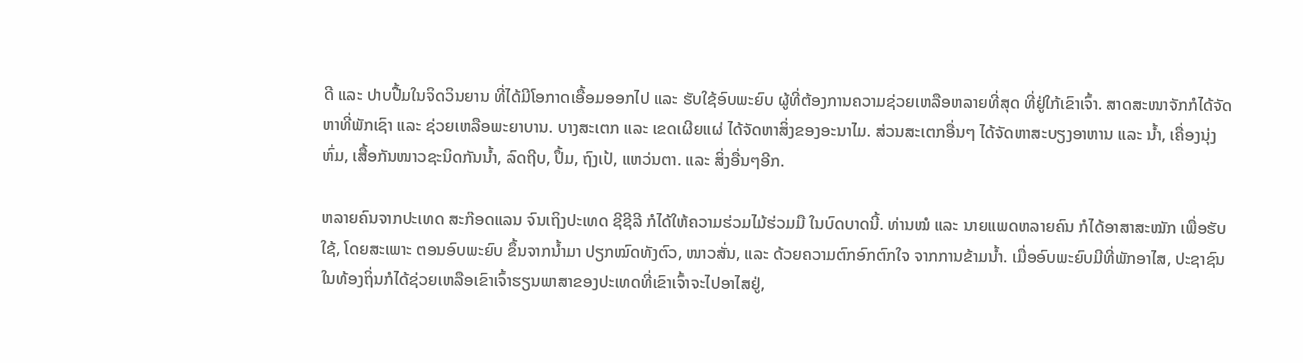ດີ ແລະ ປາບປື້ມໃນຈິດວິນຍານ ທີ່ໄດ້ມີໂອກາດເອື້ອມອອກໄປ ແລະ ຮັບໃຊ້ອົບພະຍົບ ຜູ້ທີ່ຕ້ອງການຄວາມຊ່ວຍເຫລືອຫລາຍທີ່ສຸດ ທີ່ຢູ່ໃກ້ເຂົາເຈົ້າ. ສາດສະໜາຈັກກໍໄດ້ຈັດຫາທີ່ພັກເຊົາ ແລະ ຊ່ວຍເຫລືອພະຍາບານ. ບາງສະເຕກ ແລະ ເຂດເຜີຍແຜ່ ໄດ້ຈັດຫາສິ່ງຂອງອະນາໄມ. ສ່ວນສະເຕກອື່ນໆ ໄດ້ຈັດຫາສະບຽງອາຫານ ແລະ ນ້ຳ, ເຄື່ອງນຸ່ງຫົ່ມ, ເສື້ອກັນໜາວຊະນິດກັນນ້ຳ, ລົດຖີບ, ປຶ້ມ, ຖົງເປ້, ແຫວ່ນຕາ. ແລະ ສິ່ງອື່ນໆອີກ.

ຫລາຍຄົນຈາກປະເທດ ສະກ໊ອດແລນ ຈົນເຖິງປະເທດ ຊີຊີລີ ກໍໄດ້ໃຫ້ຄວາມຮ່ວມໄມ້ຮ່ວມມື ໃນບົດບາດນີ້. ທ່ານໝໍ ແລະ ນາຍແພດຫລາຍຄົນ ກໍໄດ້ອາສາສະໝັກ ເພື່ອຮັບໃຊ້, ໂດຍສະເພາະ ຕອນອົບພະຍົບ ຂຶ້ນຈາກນ້ຳມາ ປຽກໝົດທັງຕົວ, ໜາວສັ່ນ, ແລະ ດ້ວຍຄວາມຕົກອົກຕົກໃຈ ຈາກການຂ້າມນ້ຳ. ເມື່ອອົບພະຍົບມີທີ່ພັກອາໄສ, ປະຊາຊົນໃນທ້ອງຖິ່ນກໍໄດ້ຊ່ວຍເຫລືອເຂົາເຈົ້າຮຽນພາສາຂອງປະເທດທີ່ເຂົາເຈົ້າຈະໄປອາໄສຢູ່,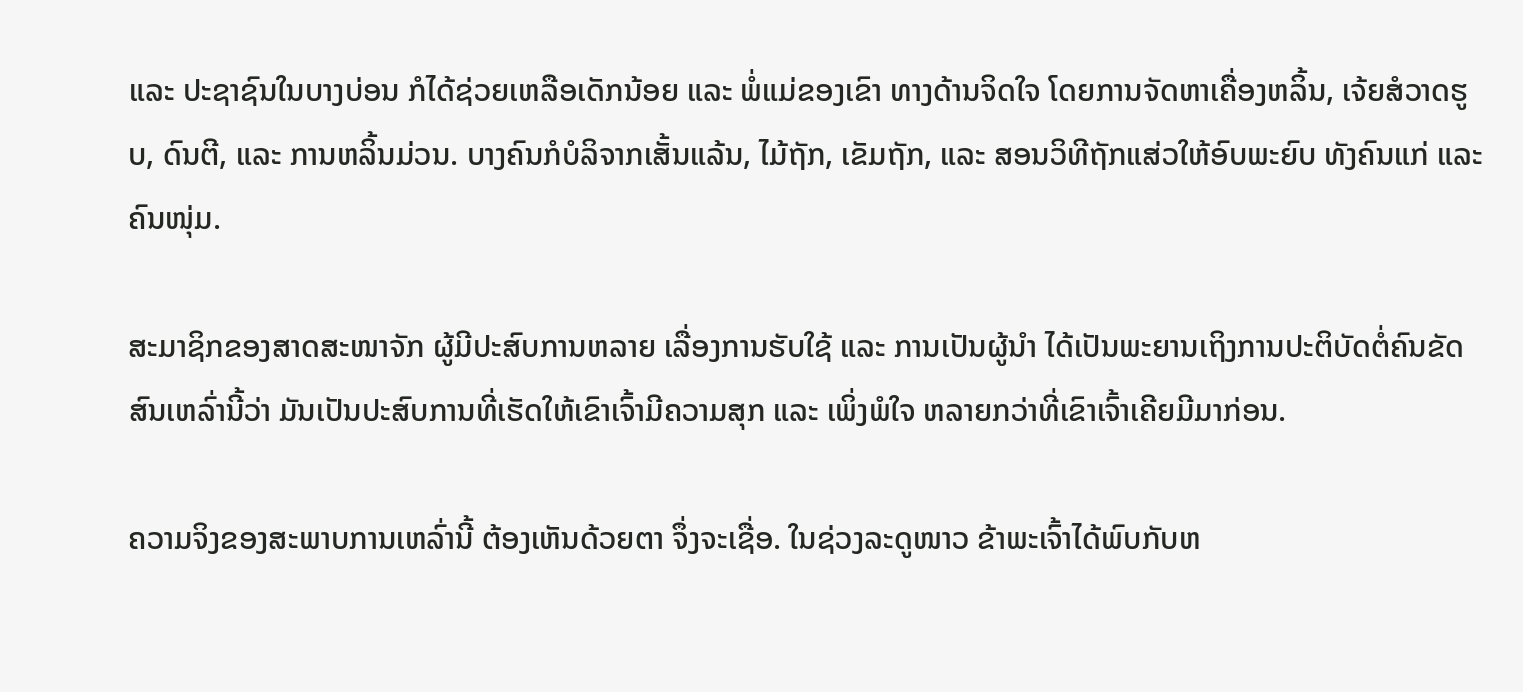ແລະ ປະຊາຊົນໃນບາງບ່ອນ ກໍໄດ້ຊ່ວຍເຫລືອເດັກນ້ອຍ ແລະ ພໍ່ແມ່ຂອງເຂົາ ທາງດ້ານຈິດໃຈ ໂດຍການຈັດຫາເຄື່ອງຫລິ້ນ, ເຈ້ຍສໍວາດຮູບ, ດົນຕີ, ແລະ ການຫລິ້ນມ່ວນ. ບາງຄົນກໍບໍລິຈາກເສັ້ນແລ້ນ, ໄມ້ຖັກ, ເຂັມຖັກ, ແລະ ສອນວິທີຖັກແສ່ວໃຫ້ອົບພະຍົບ ທັງຄົນແກ່ ແລະ ຄົນໜຸ່ມ.

ສະມາຊິກຂອງສາດສະໜາຈັກ ຜູ້ມີປະສົບການຫລາຍ ເລື່ອງການຮັບໃຊ້ ແລະ ການເປັນຜູ້ນຳ ໄດ້ເປັນພະຍານເຖິງການປະຕິບັດຕໍ່ຄົນຂັດສົນເຫລົ່ານີ້ວ່າ ມັນເປັນປະສົບການທີ່ເຮັດໃຫ້ເຂົາເຈົ້າມີຄວາມສຸກ ແລະ ເພິ່ງພໍໃຈ ຫລາຍກວ່າທີ່ເຂົາເຈົ້າເຄີຍມີມາກ່ອນ.

ຄວາມຈິງຂອງສະພາບການເຫລົ່ານີ້ ຕ້ອງເຫັນດ້ວຍຕາ ຈຶ່ງຈະເຊື່ອ. ໃນຊ່ວງລະດູໜາວ ຂ້າພະເຈົ້າໄດ້ພົບກັບຫ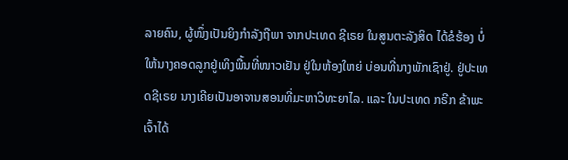ລາຍຄົນ, ຜູ້ໜຶ່ງເປັນຍິງກຳລັງຖືພາ ຈາກປະເທດ ຊີເຣຍ ໃນສູນຕະລັງສິດ ໄດ້ຂໍຮ້ອງ ບໍ່ໃຫ້ນາງຄອດລູກຢູ່ເທິງພື້ນທີ່ໜາວເຢັນ ຢູ່ໃນຫ້ອງໃຫຍ່ ບ່ອນທີ່ນາງພັກເຊົາຢູ່. ຢູ່ປະເທດຊີເຣຍ ນາງເຄີຍເປັນອາຈານສອນທີ່ມະຫາວິທະຍາໄລ. ແລະ ໃນປະເທດ ກຣີກ ຂ້າພະເຈົ້າໄດ້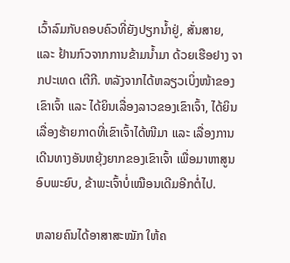ເວົ້າລົມກັບຄອບຄົວທີ່ຍັງປຽກນ້ຳຢູ່, ສັ່ນສາຍ, ແລະ ຢ້ານກົວຈາກການຂ້າມນ້ຳມາ ດ້ວຍເຮືອຢາງ ຈາກປະເທດ ເຕີກີ. ຫລັງຈາກໄດ້ຫລຽວເບິ່ງໜ້າຂອງເຂົາເຈົ້າ ແລະ ໄດ້ຍິນເລື່ອງລາວຂອງເຂົາເຈົ້າ, ໄດ້ຍິນເລື່ອງຮ້າຍກາດທີ່ເຂົາເຈົ້າໄດ້ໜີມາ ແລະ ເລື່ອງການເດີນທາງອັນຫຍຸ້ງຍາກຂອງເຂົາເຈົ້າ ເພື່ອມາຫາສູນອົບພະຍົບ, ຂ້າພະເຈົ້າບໍ່ເໝືອນເດີມອີກຕໍ່ໄປ.

ຫລາຍຄົນໄດ້ອາສາສະໝັກ ໃຫ້ຄ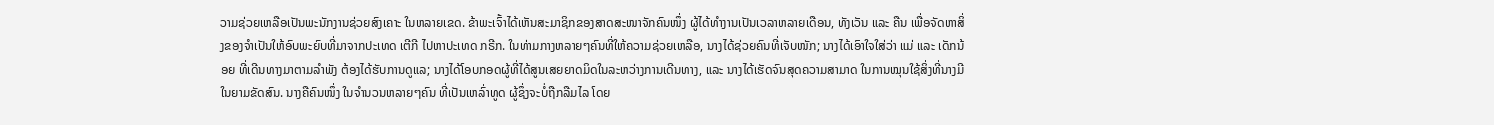ວາມຊ່ວຍເຫລືອເປັນພະນັກງານຊ່ວຍສົງເຄາະ ໃນຫລາຍເຂດ. ຂ້າພະເຈົ້າໄດ້ເຫັນສະມາຊິກຂອງສາດສະໜາຈັກຄົນໜຶ່ງ ຜູ້ໄດ້ທຳງານເປັນເວລາຫລາຍເດືອນ, ທັງເວັນ ແລະ ຄືນ ເພື່ອຈັດຫາສິ່ງຂອງຈຳເປັນໃຫ້ອົບພະຍົບທີ່ມາຈາກປະເທດ ເຕີກີ ໄປຫາປະເທດ ກຣີກ. ໃນທ່າມກາງຫລາຍໆຄົນທີ່ໃຫ້ຄວາມຊ່ວຍເຫລືອ, ນາງໄດ້ຊ່ວຍຄົນທີ່ເຈັບໜັກ; ນາງໄດ້ເອົາໃຈໃສ່ວ່າ ແມ່ ແລະ ເດັກນ້ອຍ ທີ່ເດີນທາງມາຕາມລຳພັງ ຕ້ອງໄດ້ຮັບການດູແລ; ນາງໄດ້ໂອບກອດຜູ້ທີ່ໄດ້ສູນເສຍຍາດມິດໃນລະຫວ່າງການເດີນທາງ, ແລະ ນາງໄດ້ເຮັດຈົນສຸດຄວາມສາມາດ ໃນການໝຸນໃຊ້ສິ່ງທີ່ນາງມີ ໃນຍາມຂັດສົນ. ນາງຄືຄົນໜຶ່ງ ໃນຈຳນວນຫລາຍໆຄົນ ທີ່ເປັນເຫລົ່າທູດ ຜູ້ຊຶ່ງຈະບໍ່ຖືກລືມໄລ ໂດຍ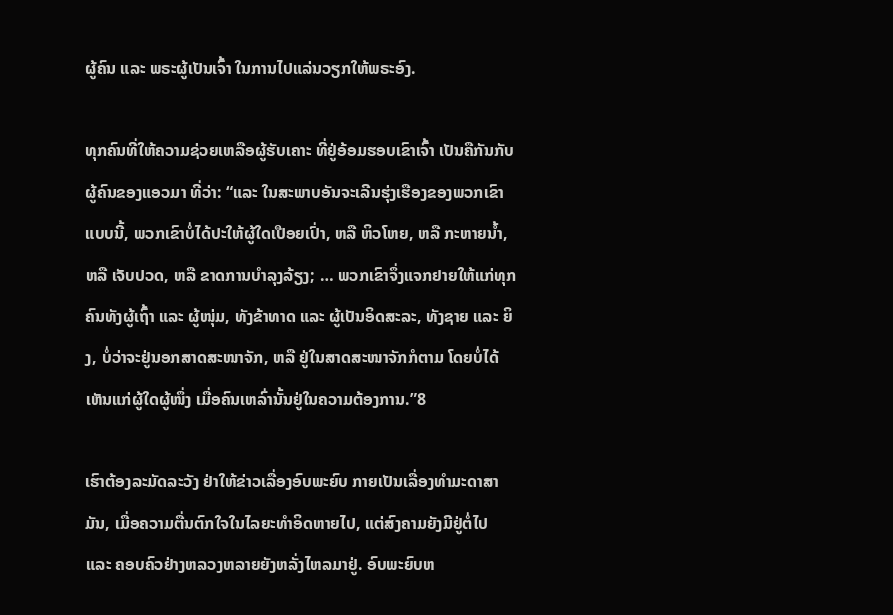ຜູ້ຄົນ ແລະ ພຣະຜູ້ເປັນເຈົ້າ ໃນການໄປແລ່ນວຽກໃຫ້ພຣະອົງ.

ທຸກຄົນທີ່ໃຫ້ຄວາມຊ່ວຍເຫລືອຜູ້ຮັບເຄາະ ທີ່ຢູ່ອ້ອມຮອບເຂົາເຈົ້າ ເປັນຄືກັນກັບຜູ້ຄົນຂອງແອວມາ ທີ່ວ່າ: “ແລະ ໃນສະພາບອັນຈະເລີນຮຸ່ງເຮືອງຂອງພວກເຂົາແບບນີ້, ພວກເຂົາບໍ່ໄດ້ປະໃຫ້ຜູ້ໃດເປືອຍເປົ່າ, ຫລື ຫິວໂຫຍ, ຫລື ກະຫາຍນ້ຳ, ຫລື ເຈັບປວດ, ຫລື ຂາດການບຳລຸງລ້ຽງ; … ພວກເຂົາຈຶ່ງແຈກຢາຍໃຫ້ແກ່ທຸກຄົນທັງຜູ້ເຖົ້າ ແລະ ຜູ້ໜຸ່ມ, ທັງຂ້າທາດ ແລະ ຜູ້ເປັນອິດສະລະ, ທັງຊາຍ ແລະ ຍິງ, ບໍ່ວ່າຈະຢູ່ນອກສາດສະໜາຈັກ, ຫລື ຢູ່ໃນສາດສະໜາຈັກກໍຕາມ ໂດຍບໍ່ໄດ້ເຫັນແກ່ຜູ້ໃດຜູ້ໜຶ່ງ ເມື່ອຄົນເຫລົ່ານັ້ນຢູ່ໃນຄວາມຕ້ອງການ.”8

ເຮົາຕ້ອງລະມັດລະວັງ ຢ່າໃຫ້ຂ່າວເລື່ອງອົບພະຍົບ ກາຍເປັນເລື່ອງທຳມະດາສາມັນ, ເມື່ອຄວາມຕື່ນຕົກໃຈໃນໄລຍະທຳອິດຫາຍໄປ, ແຕ່ສົງຄາມຍັງມີຢູ່ຕໍ່ໄປ ແລະ ຄອບຄົວຢ່າງຫລວງຫລາຍຍັງຫລັ່ງໄຫລມາຢູ່. ອົບພະຍົບຫ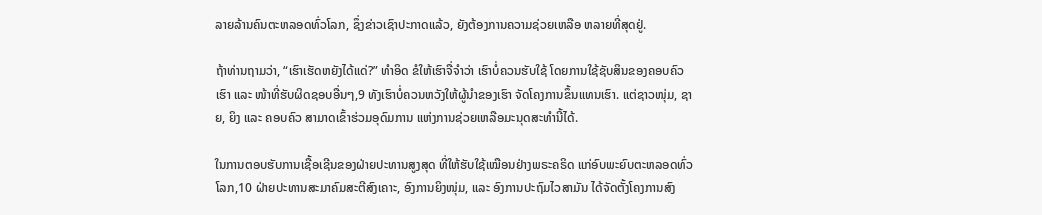ລາຍລ້ານຄົນຕະຫລອດທົ່ວໂລກ, ຊຶ່ງຂ່າວເຊົາປະກາດແລ້ວ, ຍັງຕ້ອງການຄວາມຊ່ວຍເຫລືອ ຫລາຍທີ່ສຸດຢູ່.

ຖ້າທ່ານຖາມວ່າ, “ເຮົາເຮັດຫຍັງໄດ້ແດ່?” ທຳອິດ ຂໍໃຫ້ເຮົາຈື່ຈຳວ່າ ເຮົາບໍ່ຄວນຮັບໃຊ້ ໂດຍການໃຊ້ຊັບສິນຂອງຄອບຄົວເຮົາ ແລະ ໜ້າທີ່ຮັບຜິດຊອບອື່ນໆ,9 ທັງເຮົາບໍ່ຄວນຫວັງໃຫ້ຜູ້ນຳຂອງເຮົາ ຈັດໂຄງການຂຶ້ນແທນເຮົາ. ແຕ່ຊາວໜຸ່ມ, ຊາຍ, ຍິງ ແລະ ຄອບຄົວ ສາມາດເຂົ້າຮ່ວມອຸດົມການ ແຫ່ງການຊ່ວຍເຫລືອມະນຸດສະທຳນີ້ໄດ້.

ໃນການຕອບຮັບການເຊື້ອເຊີນຂອງຝ່າຍປະທານສູງສຸດ ທີ່ໃຫ້ຮັບໃຊ້ເໝືອນຢ່າງພຣະຄຣິດ ແກ່ອົບພະຍົບຕະຫລອດທົ່ວໂລກ,10 ຝ່າຍປະທານສະມາຄົມສະຕີສົງເຄາະ, ອົງການຍິງໜຸ່ມ, ແລະ ອົງການປະຖົມໄວສາມັນ ໄດ້ຈັດຕັ້ງໂຄງການສົງ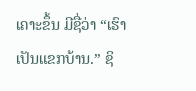ເຄາະຂຶ້ນ ມີຊື່ວ່າ “ເຮົາເປັນແຂກບ້ານ.” ຊິ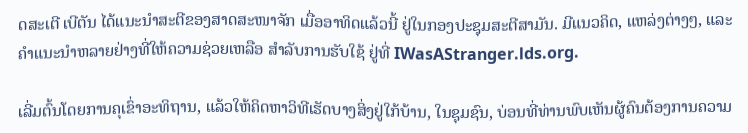ດສະເຕີ ເບີຕັນ ໄດ້ແນະນຳສະຕີຂອງສາດສະໜາຈັກ ເມື່ອອາທິດແລ້ວນີ້ ຢູ່ໃນກອງປະຊຸມສະຕີສາມັນ. ມີແນວຄິດ, ແຫລ່ງຕ່າງໆ, ແລະ ຄຳແນະນຳຫລາຍຢ່າງທີ່ໃຫ້ຄວາມຊ່ວຍເຫລືອ ສຳລັບການຮັບໃຊ້ ຢູ່ທີ່ IWasAStranger.lds.org.

ເລີ່ມຕົ້ນໂດຍການຄຸເຂົ່າອະທິຖານ, ແລ້ວໃຫ້ຄິດຫາວິທີເຮັດບາງສິ່ງຢູ່ໃກ້ບ້ານ, ໃນຊຸມຊົນ, ບ່ອນທີ່ທ່ານພົບເຫັນຜູ້ຄົນຕ້ອງການຄວາມ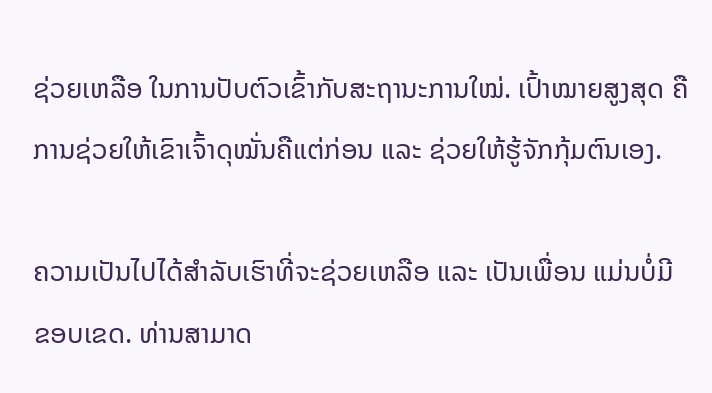ຊ່ວຍເຫລືອ ໃນການປັບຕົວເຂົ້າກັບສະຖານະການໃໝ່. ເປົ້າໝາຍສູງສຸດ ຄືການຊ່ວຍໃຫ້ເຂົາເຈົ້າດຸໝັ່ນຄືແຕ່ກ່ອນ ແລະ ຊ່ວຍໃຫ້ຮູ້ຈັກກຸ້ມຕົນເອງ.

ຄວາມເປັນໄປໄດ້ສຳລັບເຮົາທີ່ຈະຊ່ວຍເຫລືອ ແລະ ເປັນເພື່ອນ ແມ່ນບໍ່ມີຂອບເຂດ. ທ່ານສາມາດ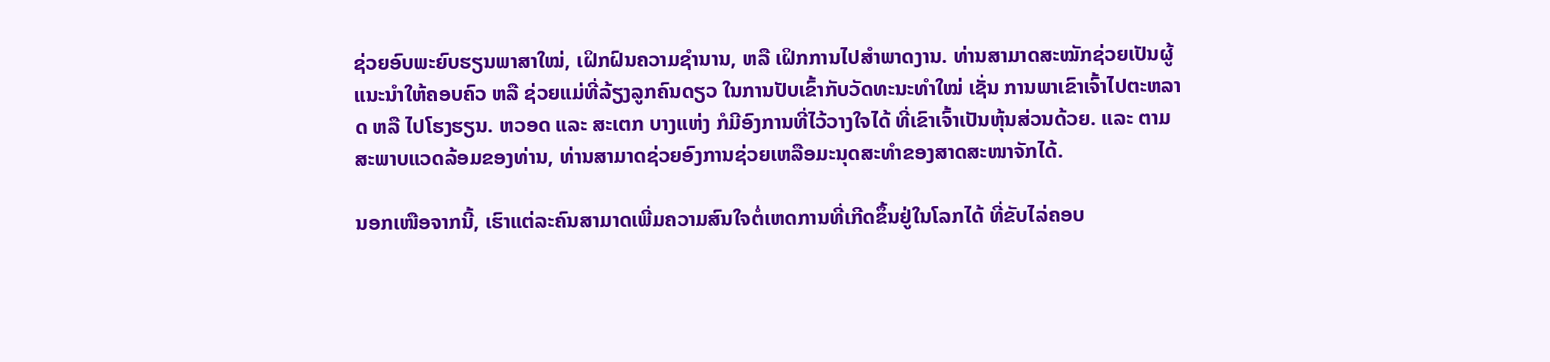ຊ່ວຍອົບພະຍົບຮຽນພາສາໃໝ່, ເຝິກຝົນຄວາມຊຳນານ, ຫລື ເຝິກການໄປສຳພາດງານ. ທ່ານສາມາດສະໝັກຊ່ວຍເປັນຜູ້ແນະນຳໃຫ້ຄອບຄົວ ຫລື ຊ່ວຍແມ່ທີ່ລ້ຽງລູກຄົນດຽວ ໃນການປັບເຂົ້າກັບວັດທະນະທຳໃໝ່ ເຊັ່ນ ການພາເຂົາເຈົ້າໄປຕະຫລາດ ຫລື ໄປໂຮງຮຽນ. ຫວອດ ແລະ ສະເຕກ ບາງແຫ່ງ ກໍມີອົງການທີ່ໄວ້ວາງໃຈໄດ້ ທີ່ເຂົາເຈົ້າເປັນຫຸ້ນສ່ວນດ້ວຍ. ແລະ ຕາມສະພາບແວດລ້ອມຂອງທ່ານ, ທ່ານສາມາດຊ່ວຍອົງການຊ່ວຍເຫລືອມະນຸດສະທຳຂອງສາດສະໜາຈັກໄດ້.

ນອກເໜືອຈາກນີ້, ເຮົາແຕ່ລະຄົນສາມາດເພີ່ມຄວາມສົນໃຈຕໍ່ເຫດການທີ່ເກີດຂຶ້ນຢູ່ໃນໂລກໄດ້ ທີ່ຂັບໄລ່ຄອບ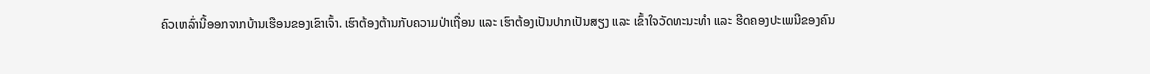ຄົວເຫລົ່ານີ້ອອກຈາກບ້ານເຮືອນຂອງເຂົາເຈົ້າ. ເຮົາຕ້ອງຕ້ານກັບຄວາມປ່າເຖື່ອນ ແລະ ເຮົາຕ້ອງເປັນປາກເປັນສຽງ ແລະ ເຂົ້າໃຈວັດທະນະທຳ ແລະ ຮີດຄອງປະເພນີຂອງຄົນ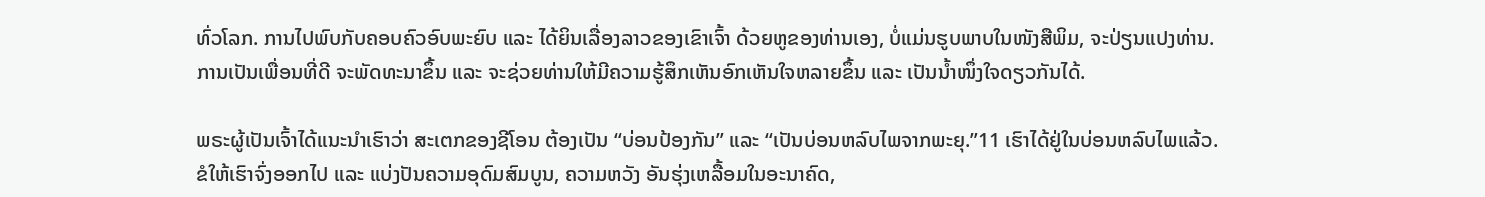ທົ່ວໂລກ. ການໄປພົບກັບຄອບຄົວອົບພະຍົບ ແລະ ໄດ້ຍິນເລື່ອງລາວຂອງເຂົາເຈົ້າ ດ້ວຍຫູຂອງທ່ານເອງ, ບໍ່ແມ່ນຮູບພາບໃນໜັງສືພິມ, ຈະປ່ຽນແປງທ່ານ. ການເປັນເພື່ອນທີ່ດີ ຈະພັດທະນາຂຶ້ນ ແລະ ຈະຊ່ວຍທ່ານໃຫ້ມີຄວາມຮູ້ສຶກເຫັນອົກເຫັນໃຈຫລາຍຂຶ້ນ ແລະ ເປັນນ້ຳໜຶ່ງໃຈດຽວກັນໄດ້.

ພຣະຜູ້ເປັນເຈົ້າໄດ້ແນະນຳເຮົາວ່າ ສະເຕກຂອງຊີໂອນ ຕ້ອງເປັນ “ບ່ອນປ້ອງກັນ” ແລະ “ເປັນບ່ອນຫລົບໄພຈາກພະຍຸ.”11 ເຮົາໄດ້ຢູ່ໃນບ່ອນຫລົບໄພແລ້ວ. ຂໍໃຫ້ເຮົາຈົ່ງອອກໄປ ແລະ ແບ່ງປັນຄວາມອຸດົມສົມບູນ, ຄວາມຫວັງ ອັນຮຸ່ງເຫລື້ອມໃນອະນາຄົດ,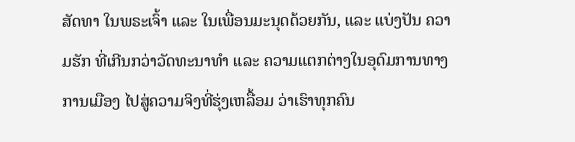ສັດທາ ໃນພຣະເຈົ້າ ແລະ ໃນເພື່ອນມະນຸດດ້ວຍກັນ, ແລະ ແບ່ງປັນ ຄວາມຮັກ ທີ່ເກີນກວ່າວັດທະນາທຳ ແລະ ຄວາມແຕກຕ່າງໃນອຸດົມການທາງການເມືອງ ໄປສູ່ຄວາມຈິງທີ່ຮຸ່ງເຫລື້ອມ ວ່າເຮົາທຸກຄົນ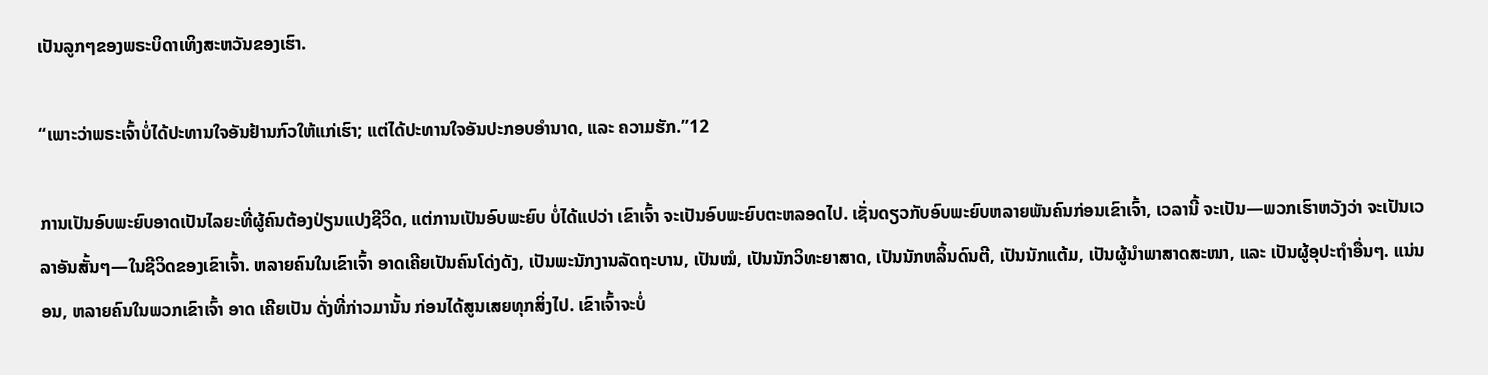ເປັນລູກໆຂອງພຣະບິດາເທິງສະຫວັນຂອງເຮົາ.

“ເພາະວ່າພຣະເຈົ້າບໍ່ໄດ້ປະທານໃຈອັນຢ້ານກົວໃຫ້ແກ່ເຮົາ; ແຕ່ໄດ້ປະທານໃຈອັນປະກອບອຳນາດ, ແລະ ຄວາມຮັກ.”12

ການເປັນອົບພະຍົບອາດເປັນໄລຍະທີ່ຜູ້ຄົນຕ້ອງປ່ຽນແປງຊີວິດ, ແຕ່ການເປັນອົບພະຍົບ ບໍ່ໄດ້ແປວ່າ ເຂົາເຈົ້າ ຈະເປັນອົບພະຍົບຕະຫລອດໄປ. ເຊັ່ນດຽວກັບອົບພະຍົບຫລາຍພັນຄົນກ່ອນເຂົາເຈົ້າ, ເວລານີ້ ຈະເປັນ—ພວກເຮົາຫວັງວ່າ ຈະເປັນເວລາອັນສັ້ນໆ—ໃນຊີວິດຂອງເຂົາເຈົ້າ. ຫລາຍຄົນໃນເຂົາເຈົ້າ ອາດເຄີຍເປັນຄົນໂດ່ງດັງ, ເປັນພະນັກງານລັດຖະບານ, ເປັນໝໍ, ເປັນນັກວິທະຍາສາດ, ເປັນນັກຫລິ້ນດົນຕີ, ເປັນນັກແຕ້ມ, ເປັນຜູ້ນຳພາສາດສະໜາ, ແລະ ເປັນຜູ້ອຸປະຖຳອື່ນໆ. ແນ່ນອນ, ຫລາຍຄົນໃນພວກເຂົາເຈົ້າ ອາດ ເຄີຍເປັນ ດັ່ງທີ່ກ່າວມານັ້ນ ກ່ອນໄດ້ສູນເສຍທຸກສິ່ງໄປ. ເຂົາເຈົ້າຈະບໍ່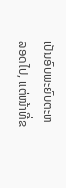ເປັນອົບພະຍົບຕະຫລອດໄປ, ແຕ່ໜ້າທີ່ຂ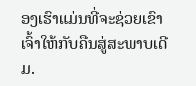ອງເຮົາແມ່ນທີ່ຈະຊ່ວຍເຂົາເຈົ້າໃຫ້ກັບຄືນສູ່ສະພາບເດີມ.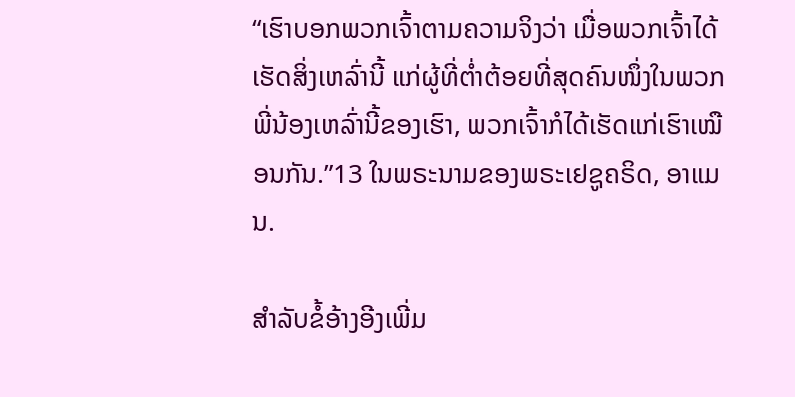“ເຮົາບອກພວກເຈົ້າຕາມຄວາມຈິງວ່າ ເມື່ອພວກເຈົ້າໄດ້ເຮັດສິ່ງເຫລົ່ານີ້ ແກ່ຜູ້ທີ່ຕ່ຳຕ້ອຍທີ່ສຸດຄົນໜຶ່ງໃນພວກພີ່ນ້ອງເຫລົ່ານີ້ຂອງເຮົາ, ພວກເຈົ້າກໍໄດ້ເຮັດແກ່ເຮົາເໝືອນກັນ.”13 ໃນພຣະນາມຂອງພຣະເຢຊູຄຣິດ, ອາແມນ.

ສຳລັບຂໍ້ອ້າງອີງເພີ່ມ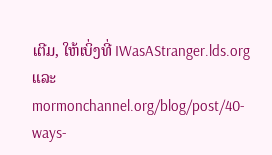ເຕີມ, ໃຫ້ເບິ່ງທີ່ IWasAStranger.lds.org ແລະ mormonchannel.org/blog/post/40-ways-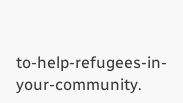to-help-refugees-in-your-community.